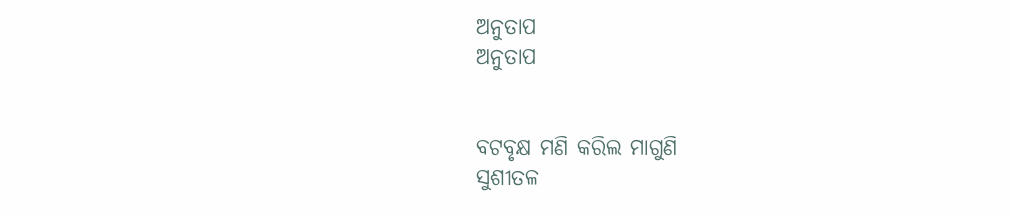ଅନୁତାପ
ଅନୁତାପ


ବଟବୃକ୍ଷ ମଣି କରିଲ ମାଗୁଣି
ସୁଶୀତଳ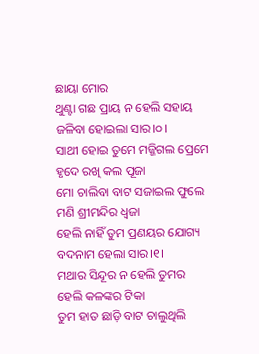ଛାୟା ମୋର
ଥୁଣ୍ଟା ଗଛ ପ୍ରାୟ ନ ହେଲି ସହାୟ
ଜଳିବା ହୋଇଲା ସାର।୦।
ସାଥୀ ହୋଇ ତୁମେ ମଜ୍ଜିଗଲ ପ୍ରେମେ
ହୃଦେ ରଖି କଲ ପୂଜା
ମୋ ଚାଲିବା ବାଟ ସଜାଇଲ ଫୁଲେ
ମଣି ଶ୍ରୀମନ୍ଦିର ଧ୍ଵଜା
ହେଲି ନାହିଁ ତୁମ ପ୍ରଣୟର ଯୋଗ୍ୟ
ବଦନାମ ହେଲା ସାର।୧।
ମଥାର ସିନ୍ଦୂର ନ ହେଲି ତୁମର
ହେଲି କଳଙ୍କର ଟିକା
ତୁମ ହାତ ଛାଡ଼ି ବାଟ ଚାଲୁଥିଲି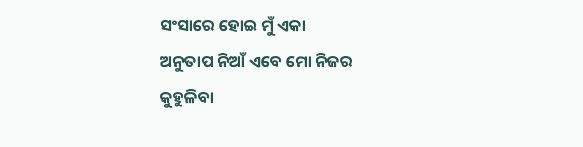ସଂସାରେ ହୋଇ ମୁଁ ଏକା
ଅନୁତାପ ନିଆଁ ଏବେ ମୋ ନିଜର
କୁହୁଳିବା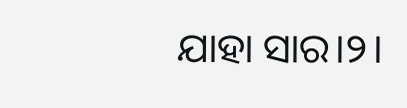ଯାହା ସାର।୨।